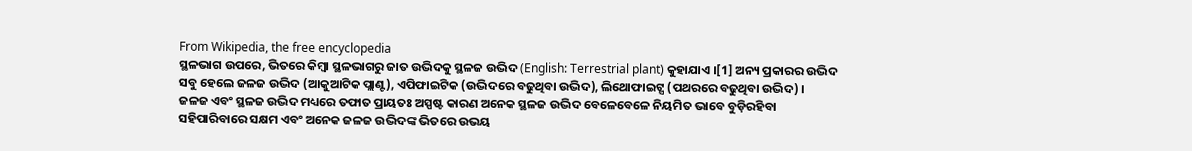From Wikipedia, the free encyclopedia
ସ୍ଥଳଭାଗ ଉପରେ, ଭିତରେ କିମ୍ବା ସ୍ଥଳଭାଗରୁ ଜାତ ଉଦ୍ଭିଦକୁ ସ୍ଥଳଜ ଉଦ୍ଭିଦ (English: Terrestrial plant) କୁହାଯାଏ ।[1] ଅନ୍ୟ ପ୍ରକାରର ଉଦ୍ଭିଦ ସବୁ ହେଲେ ଜଳଜ ଉଦ୍ଭିଦ (ଆକୁଆଟିକ ପ୍ଲାଣ୍ଟ), ଏପିଫାଇଟିକ (ଉଦ୍ଭିଦରେ ବଢୁଥିବା ଉଦ୍ଭିଦ), ଲିଥୋଫାଇଟ୍ସ (ପଥରରେ ବଢୁଥିବା ଉଦ୍ଭିଦ) ।
ଜଳଜ ଏବଂ ସ୍ଥଳଜ ଉଦ୍ଭିଦ ମଧ୍ୟରେ ତଫାତ ପ୍ରାୟତଃ ଅସ୍ପଷ୍ଟ କାରଣ ଅନେକ ସ୍ଥଳଜ ଉଦ୍ଭିଦ ବେଳେବେଳେ ନିୟମିତ ଭାବେ ବୁଡ଼ିରହିବା ସହିପାରିବାରେ ସକ୍ଷମ ଏବଂ ଅନେକ ଜଳଜ ଉଦ୍ଭିଦଙ୍କ ଭିତରେ ଉଭୟ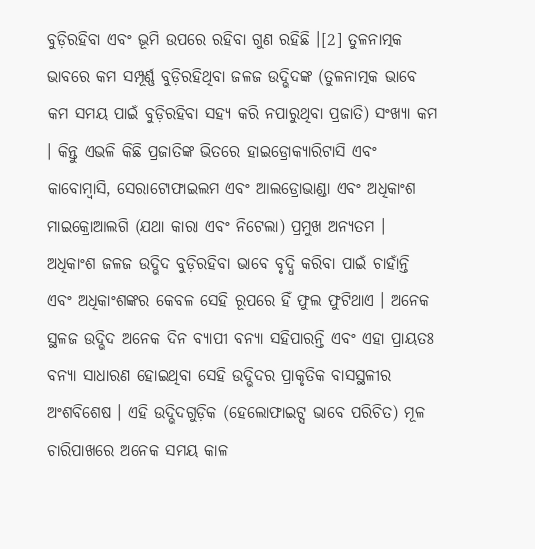ବୁଡ଼ିରହିବା ଏବଂ ଭୂମି ଉପରେ ରହିବା ଗୁଣ ରହିଛି ।[2] ତୁଳନାତ୍ମକ ଭାବରେ କମ ସମ୍ପୂର୍ଣ୍ଣ ବୁଡ଼ିରହିଥିବା ଜଳଜ ଉଦ୍ଭିଦଙ୍କ (ତୁଳନାତ୍ମକ ଭାବେ କମ ସମୟ ପାଇଁ ବୁଡ଼ିରହିବା ସହ୍ୟ କରି ନପାରୁଥିବା ପ୍ରଜାତି) ସଂଖ୍ୟା କମ । କିନ୍ତୁ ଏଭଳି କିଛି ପ୍ରଜାତିଙ୍କ ଭିତରେ ହାଇଡ୍ରୋକ୍ୟାରିଟାସି ଏବଂ କାବୋମ୍ବାସି, ସେରାଟୋଫାଇଲମ ଏବଂ ଆଲଡ୍ରୋଭାଣ୍ଡା ଏବଂ ଅଧିକାଂଶ ମାଇକ୍ରୋଆଲଗି (ଯଥା କାରା ଏବଂ ନିଟେଲା) ପ୍ରମୁଖ ଅନ୍ୟତମ । ଅଧିକାଂଶ ଜଳଜ ଉଦ୍ଭିଦ ବୁଡ଼ିରହିବା ଭାବେ ବୃଦ୍ଧି କରିବା ପାଇଁ ଚାହାଁନ୍ତି ଏବଂ ଅଧିକାଂଶଙ୍କର କେବଳ ସେହି ରୂପରେ ହିଁ ଫୁଲ ଫୁଟିଥାଏ । ଅନେକ ସ୍ଥଳଜ ଉଦ୍ଭିଦ ଅନେକ ଦିନ ବ୍ୟାପୀ ବନ୍ୟା ସହିପାରନ୍ତି ଏବଂ ଏହା ପ୍ରାୟତଃ ବନ୍ୟା ସାଧାରଣ ହୋଇଥିବା ସେହି ଉଦ୍ଭିଦର ପ୍ରାକୃତିକ ବାସସ୍ଥଳୀର ଅଂଶବିଶେଷ । ଏହି ଉଦ୍ଭିଦଗୁଡ଼ିକ (ହେଲୋଫାଇଟ୍ସ ଭାବେ ପରିଚିତ) ମୂଳ ଚାରିପାଖରେ ଅନେକ ସମୟ କାଳ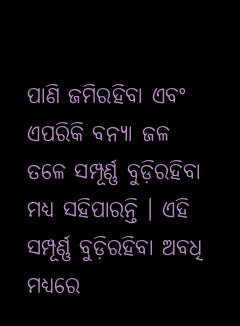ପାଣି ଜମିରହିବା ଏବଂ ଏପରିକି ବନ୍ୟା ଜଳ ତଳେ ସମ୍ପୂର୍ଣ୍ଣ ବୁଡ଼ିରହିବା ମଧ୍ୟ ସହିପାରନ୍ତି । ଏହି ସମ୍ପୂର୍ଣ୍ଣ ବୁଡ଼ିରହିବା ଅବଧି ମଧ୍ୟରେ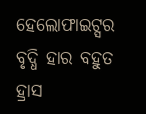ହେଲୋଫାଇଟ୍ସର ବୃଦ୍ଧି ହାର ବହୁତ ହ୍ରାସ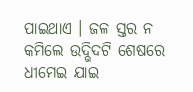ପାଇଥାଏ । ଜଳ ସ୍ତର ନ କମିଲେ ଉଦ୍ଭିଦଟି ଶେଷରେ ଧୀମେଇ ଯାଇ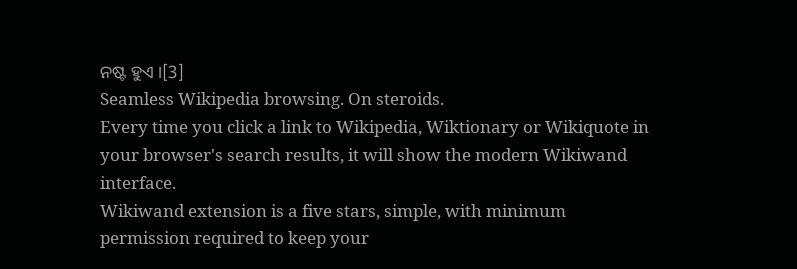ନଷ୍ଟ ହୁଏ ।[3]
Seamless Wikipedia browsing. On steroids.
Every time you click a link to Wikipedia, Wiktionary or Wikiquote in your browser's search results, it will show the modern Wikiwand interface.
Wikiwand extension is a five stars, simple, with minimum permission required to keep your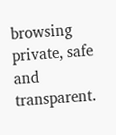browsing private, safe and transparent.